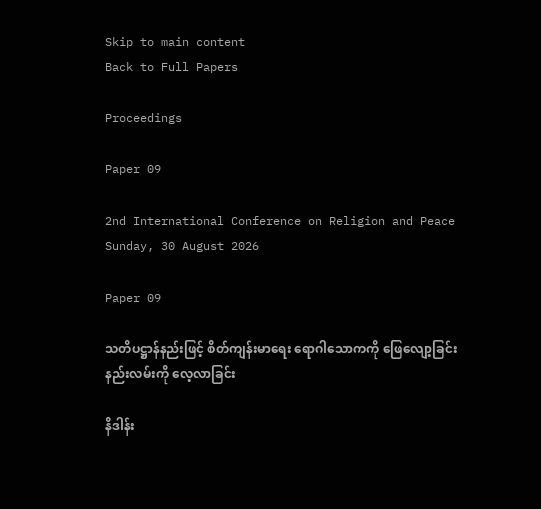Skip to main content
Back to Full Papers

Proceedings

Paper 09

2nd International Conference on Religion and Peace
Sunday, 30 August 2026

Paper 09

သတိပဋ္ဌာန်နည်းဖြင့် စိတ်ကျန်းမာရေး ရောဂါသောကကို ဖြေလျော့ခြင်း နည်းလမ်းကို လေ့လာခြင်း

နိဒါန်း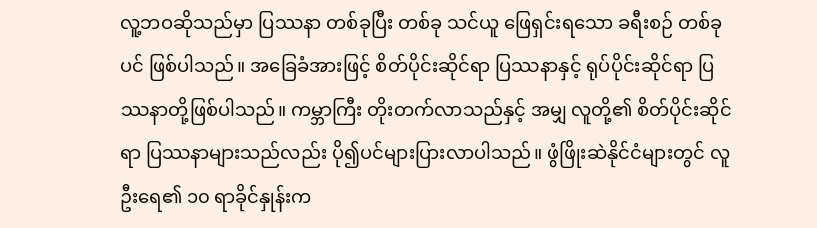လူ့ဘဝဆိုသည်မှာ ပြဿနာ တစ်ခုပြီး တစ်ခု သင်ယူ ဖြေရှင်းရသော ခရီးစဉ် တစ်ခုပင် ဖြစ်ပါသည်။ အခြေခံအားဖြင့် စိတ်ပိုင်းဆိုင်ရာ ပြဿနာနှင့် ရုပ်ပိုင်းဆိုင်ရာ ပြဿနာတို့ဖြစ်ပါသည်။ ကမ္ဘာကြီး တိုးတက်လာသည်နှင့် အမျှ လူတို့၏ စိတ်ပိုင်းဆိုင်ရာ ပြဿနာများသည်လည်း ပို၍ပင်များပြားလာပါသည်။ ဖွံဖြိုးဆဲနိုင်ငံများတွင် လူဦးရေ၏ ၁၀ ရာခိုင်နှုန်းက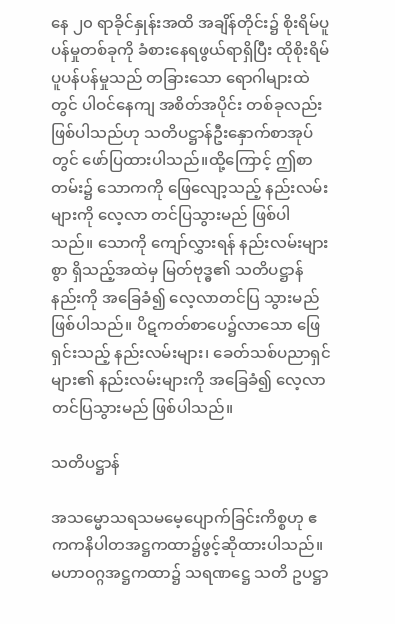နေ ၂၀ ရာခိုင်နှုန်းအထိ အချိန်တိုင်း၌ စိုးရိမ်ပူပန်မှုတစ်ခုကို ခံစားနေရဖွယ်ရာရှိပြီး ထိုစိုးရိမ်ပူပန်ပန်မှုသည် တခြားသော ရောဂါများထဲတွင် ပါဝင်နေကျ အစိတ်အပိုင်း တစ်ခုလည်း ဖြစ်ပါသည်ဟု သတိပဋ္ဌာန်ဦးနှောက်စာအုပ်တွင် ဖော်ပြထားပါသည်။ထို့ကြောင့် ဤစာတမ်း၌ သောကကို ဖြေလျော့သည့် နည်းလမ်းများကို လေ့လာ တင်ပြသွားမည် ဖြစ်ပါသည်။ သောကို ကျော်လွှားရန် နည်းလမ်းများစွာ ရှိသည့်အထဲမှ မြတ်ဗုဒ္ဓ၏ သတိပဋ္ဌာန် နည်းကို အခြေခံ၍ လေ့လာတင်ပြ သွားမည်ဖြစ်ပါသည်။ ပိဋကတ်စာပေ၌လာသော ဖြေရှင်းသည့် နည်းလမ်းများ၊ ခေတ်သစ်ပညာရှင်များ၏ နည်းလမ်းများကို အခြေခံ၍ လေ့လာ တင်ပြသွားမည် ဖြစ်ပါသည်။

သတိပဋ္ဌာန်

အသမ္မောသရသမမေ့ပျောက်ခြင်းကိစ္စဟု ဧကကနိပါတအဋ္ဌကထာ၌ဖွင့်ဆိုထားပါသည်။ မဟာဝဂ္ဂအဋ္ဌကထာ၌ သရဏဋ္ဌေ သတိ ဥပဋ္ဌာ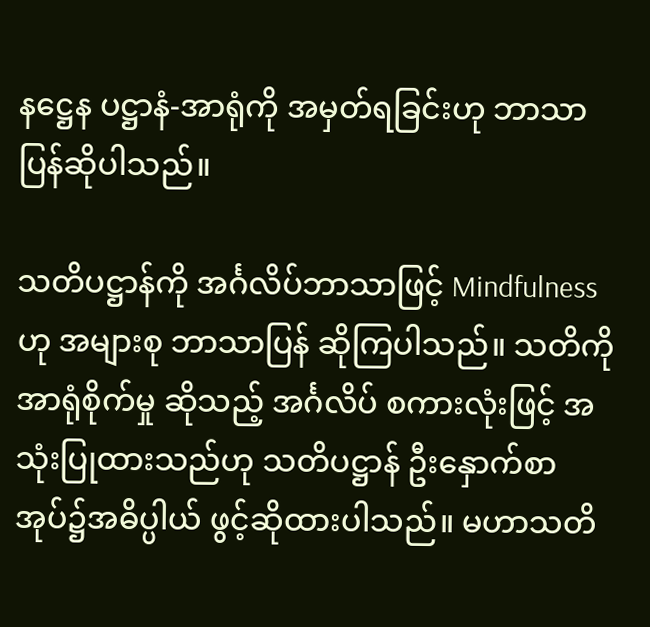နဋ္ဌေန ပဋ္ဌာနံ-အာရုံကို အမှတ်ရခြင်းဟု ဘာသာပြန်ဆိုပါသည်။

သတိပဋ္ဌာန်ကို အင်္ဂလိပ်ဘာသာဖြင့် Mindfulness ဟု အများစု ဘာသာပြန် ဆိုကြပါသည်။ သတိကို အာရုံစိုက်မှု ဆိုသည့် အင်္ဂလိပ် စကားလုံးဖြင့် အသုံးပြုထားသည်ဟု သတိပဋ္ဌာန် ဦးနှောက်စာအုပ်၌အဓိပ္ပါယ် ဖွင့်ဆိုထားပါသည်။ မဟာသတိ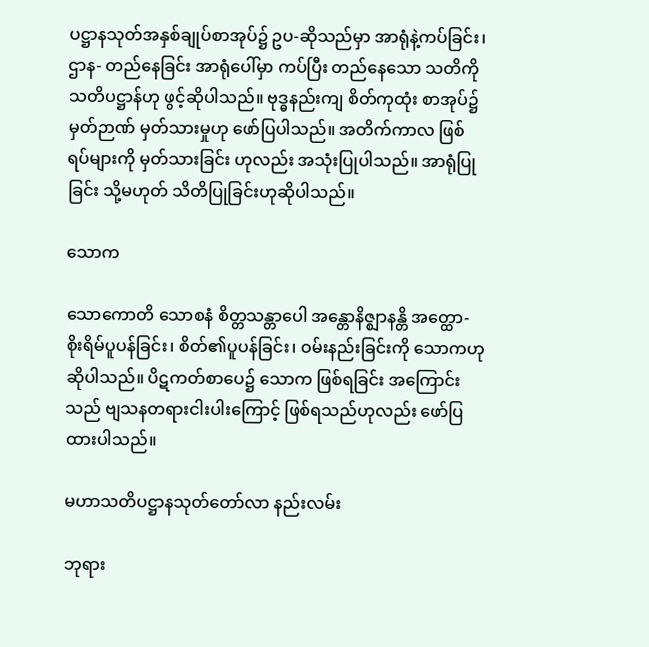ပဋ္ဌာနသုတ်အနှစ်ချုပ်စာအုပ်၌ ဥပ-ဆိုသည်မှာ အာရုံနဲ့ကပ်ခြင်း၊ ဌာန- တည်နေခြင်း အာရုံပေါ်မှာ ကပ်ပြီး တည်နေသော သတိကို သတိပဋ္ဌာန်ဟု ဖွင့်ဆိုပါသည်။ ဗုဒ္ဓနည်းကျ စိတ်ကုထုံး စာအုပ်၌ မှတ်ဉာဏ် မှတ်သားမှုဟု ဖော်ပြပါသည်။ အတိက်ကာလ ဖြစ်ရပ်များကို မှတ်သားခြင်း ဟုလည်း အသုံးပြုပါသည်။ အာရုံပြုခြင်း သို့မဟုတ် သိတိပြုခြင်းဟုဆိုပါသည်။

သောက

သောကောတိ သောစနံ စိတ္တသန္တာပေါ အန္တောနိဇ္ဈာနန္တိ အတ္ထော- စိုးရိမ်ပူပန်ခြင်း၊ စိတ်၏ပူပန်ခြင်း၊ ဝမ်းနည်းခြင်းကို သောကဟု ဆိုပါသည်။ ပိဋကတ်စာပေ၌ သောက ဖြစ်ရခြင်း အကြောင်းသည် ဗျသနတရားငါးပါးကြောင့် ဖြစ်ရသည်ဟုလည်း ဖော်ပြထားပါသည်။

မဟာသတိပဋ္ဌာနသုတ်တော်လာ နည်းလမ်း

ဘုရား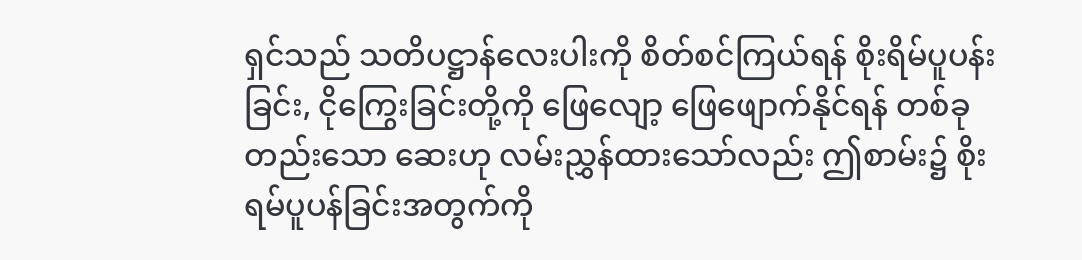ရှင်သည် သတိပဋ္ဌာန်လေးပါးကို စိတ်စင်ကြယ်ရန် စိုးရိမ်ပူပန်းခြင်း, ငိုကြွေးခြင်းတို့ကို ဖြေလျော့ ဖြေဖျောက်နိုင်ရန် တစ်ခုတည်းသော ဆေးဟု လမ်းညွှန်ထားသော်လည်း ဤစာမ်း၌ စိုးရမ်ပူပန်ခြင်းအတွက်ကို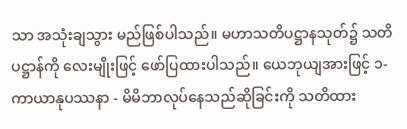သာ အသုံးချသွား မည်ဖြစ်ပါသည်။ မဟာသတိပဋ္ဌာနသုတ်၌ သတိပဋ္ဌာန်ကို လေးမျိုးဖြင့် ဖော်ပြထားပါသည်။ ယေဘုယျအားဖြင့် ၁-ကာယာနုပဿနာ - မိမိဘာလုပ်နေသည်ဆိုခြင်းကို သတိထား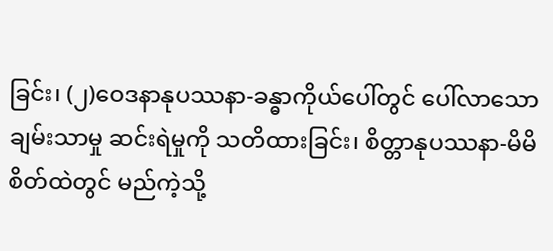ခြင်း၊ (၂)ဝေဒနာနုပဿနာ-ခန္ဓာကိုယ်ပေါ်တွင် ပေါ်လာသော ချမ်းသာမှု ဆင်းရဲမှုကို သတိထားခြင်း၊ စိတ္တာနုပဿနာ-မိမိစိတ်ထဲတွင် မည်ကဲ့သို့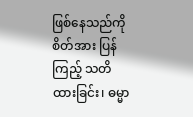ဖြစ်နေသည်ကို စိတ်အား ပြန်ကြည့် သတိထားခြင်း၊ ဓမ္မာ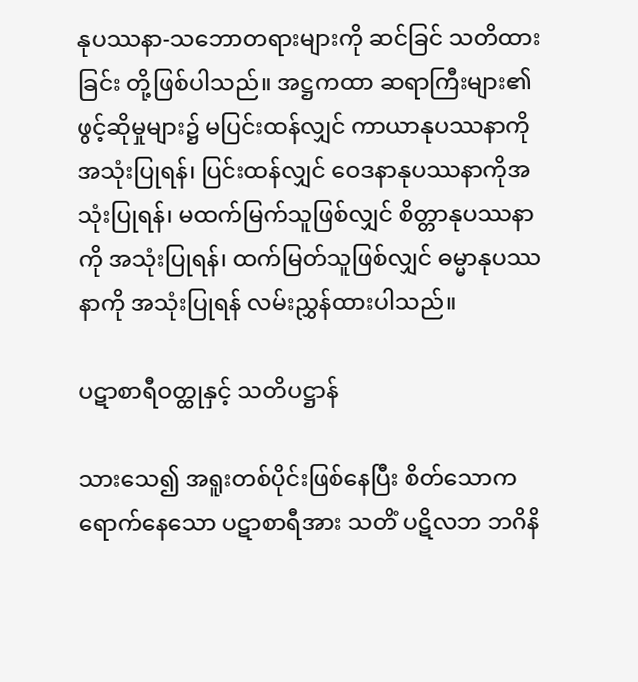နုပဿနာ-သဘောတရားများကို ဆင်ခြင် သတိထားခြင်း တို့ဖြစ်ပါသည်။ အဋ္ဌကထာ ဆရာကြီးများ၏ ဖွင့်ဆိုမှုများ၌ မပြင်းထန်လျှင် ကာယာနုပဿနာကိုအသုံးပြုရန်၊ ပြင်းထန်လျှင် ဝေဒနာနုပဿနာကိုအသုံးပြုရန်၊ မထက်မြက်သူဖြစ်လျှင် စိတ္တာနုပဿနာကို အသုံးပြုရန်၊ ထက်မြတ်သူဖြစ်လျှင် ဓမ္မာနုပဿနာကို အသုံးပြုရန် လမ်းညွှန်ထားပါသည်။

ပဋာစာရီဝတ္ထုနှင့် သတိပဋ္ဌာန်

သားသေ၍ အရူးတစ်ပိုင်းဖြစ်နေပြီး စိတ်သောကရောက်နေသော ပဋာစာရီအား သတိံ ပဋိလဘ ဘဂိနိ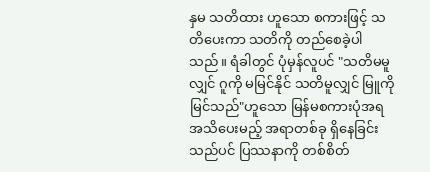နှမ သတိထား ဟူသော စကားဖြင့် သတိပေးကာ သတိကို တည်စေခဲ့ပါသည်။ ရံခါတွင် ပုံမှန်လူပင် "သတိမမူလျှင် ဂူကို မမြင်နိုင် သတိမူလျှင် မြူကို မြင်သည်"ဟူသော မြန်မစကားပုံအရ အသိပေးမည့် အရာတစ်ခု ရှိနေခြင်းသည်ပင် ပြဿနာကို တစ်စိတ်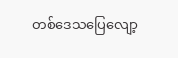တစ်ဒေသပြေလျော့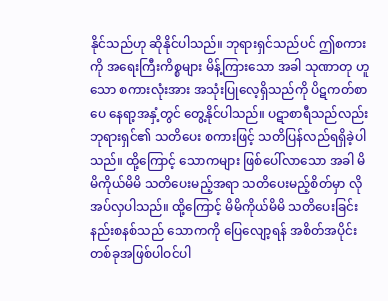နိုင်သည်ဟု ဆိုနိုင်ပါသည်။ ဘုရားရှင်သည်ပင် ဤစကားကို အရေးကြီးကိစ္စများ မိန့်ကြားသော အခါ သုဏာတု ဟူသော စကားလုံးအား အသုံးပြုလေ့ရှိသည်ကို ပိဋကတ်စာပေ နေရာ့အနှံ့တွင် တွေ့နိုင်ပါသည်။ ပဋာစာရီသည်လည်း ဘုရားရှင်၏ သတိပေး စကားဖြင့် သတိပြန်လည်ရရှိခဲ့ပါသည်။ ထို့ကြောင့် သောကများ ဖြစ်ပေါ်လာသော အခါ မိမိကိုယ်မိမိ သတိပေးမည့်အရာ သတိပေးမည့်စိတ်မှာ လိုအပ်လှပါသည်။ ထို့ကြောင့် မိမိကိုယ်မိမိ သတိပေးခြင်း နည်းစနစ်သည် သောကကို ပြေလျော့ရန် အစိတ်အပိုင်းတစ်ခုအဖြစ်ပါဝင်ပါ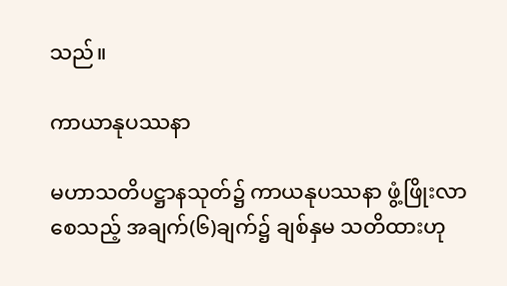သည်။

ကာယာနုပဿနာ

မဟာသတိပဋ္ဌာနသုတ်၌ ကာယနုပဿနာ ဖွံ့ဖြိုးလာစေသည့် အချက်(၆)ချက်၌ ချစ်နှမ သတိထားဟု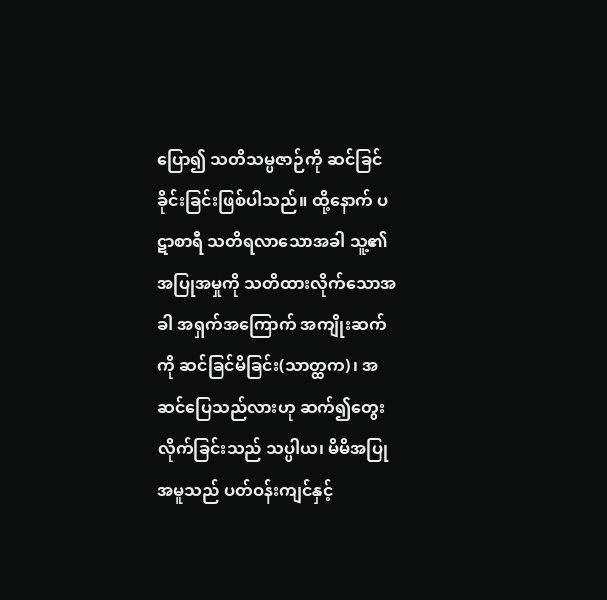ပြော၍ သတိသမ္ပဇာဉ်ကို ဆင်ခြင်ခိုင်းခြင်းဖြစ်ပါသည်။ ထို့နောက် ပဋာစာရီ သတိရလာသောအခါ သူ့၏အပြုအမှုကို သတိထားလိုက်သောအခါ အရှက်အကြောက် အကျိုးဆက်ကို ဆင်ခြင်မိခြင်း(သာတ္ထက)၊ အဆင်ပြေသည်လားဟု ဆက်၍တွေးလိုက်ခြင်းသည် သပ္ပါယ၊ မိမိအပြုအမူသည် ပတ်ဝန်းကျင်နှင့်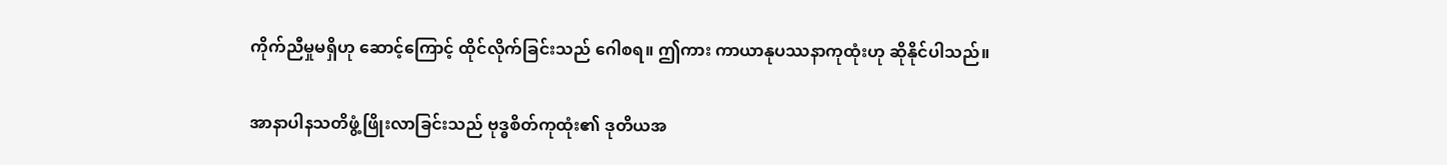ကိုက်ညီမှုမရှိဟု ဆောင့်ကြောင့် ထိုင်လိုက်ခြင်းသည် ဂေါစရ။ ဤကား ကာယာနုပဿနာကုထုံးဟု ဆိုနိုင်ပါသည်။

အာနာပါနသတိဖွံ့ဖြိုးလာခြင်းသည် ဗုဒ္ဓစိတ်ကုထုံး၏ ဒုတိယအ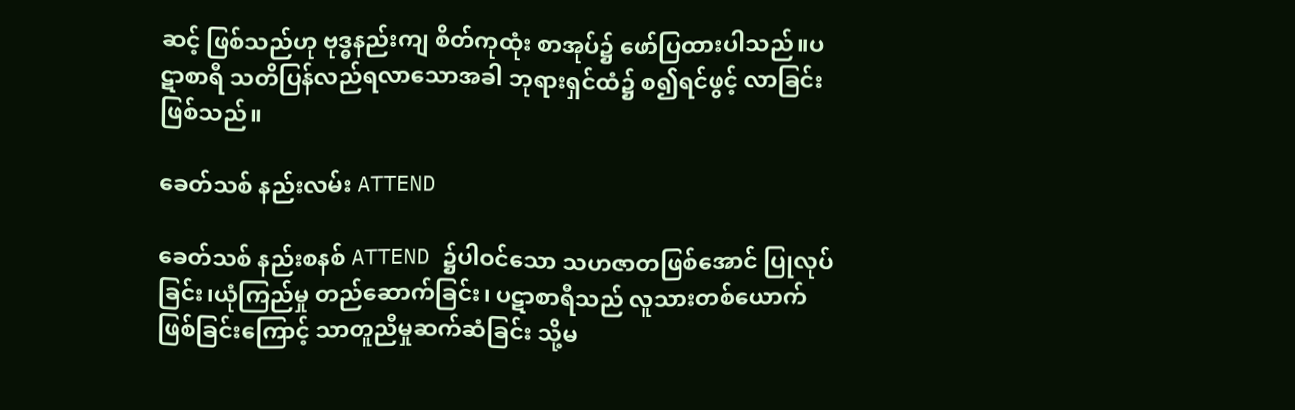ဆင့် ဖြစ်သည်ဟု ဗုဒ္ဓနည်းကျ စိတ်ကုထုံး စာအုပ်၌ ဖော်ပြထားပါသည်။ပဋာစာရီ သတိပြန်လည်ရလာသောအခါ ဘုရားရှင်ထံ၌ စ၍ရင်ဖွင့် လာခြင်းဖြစ်သည်။

ခေတ်သစ် နည်းလမ်း ATTEND

ခေတ်သစ် နည်းစနစ် ATTEND ၌ပါဝင်သော သဟဇာတဖြစ်အောင် ပြုလုပ်ခြင်း၊ယုံကြည်မှု တည်ဆောက်ခြင်း၊ ပဋာစာရီသည် လူသားတစ်ယောက်ဖြစ်ခြင်းကြောင့် သာတူညီမှုဆက်ဆံခြင်း သို့မ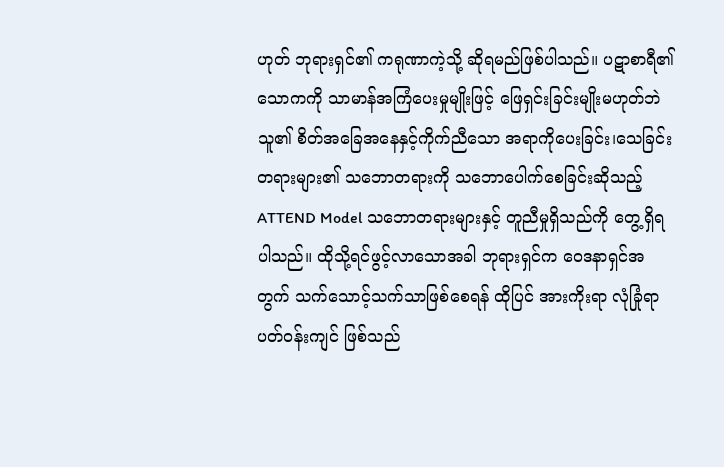ဟုတ် ဘုရားရှင်၏ ကရုဏာကဲ့သို့ ဆိုရမည်ဖြစ်ပါသည်။ ပဋာစာရီ၏ သောကကို သာမာန်အကြံပေးမှုမျိုးဖြင့် ဖြေရှင်းခြင်းမျိုးမဟုတ်ဘဲ သူ၏ စိတ်အခြေအနေနှင့်ကိုက်ညီသော အရာကိုပေးခြင်း၊သေခြင်းတရားများ၏ သဘောတရားကို သဘောပေါက်စေခြင်းဆိုသည့် ATTEND Model သဘောတရားများနှင့် တူညီမှုရှိသည်ကို တွေ့ရှိရပါသည်။ ထိုသို့ရင်ဖွင့်လာသောအခါ ဘုရားရှင်က ဝေဒနာရှင်အတွက် သက်သောင့်သက်သာဖြစ်စေရန် ထိုပြင် အားကိုးရာ လုံခြုံရာ ပတ်ဝန်းကျင် ဖြစ်သည်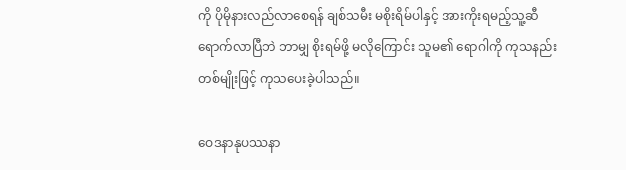ကို ပိုမိုနားလည်လာစေရန် ချစ်သမီး မစိုးရိမ်ပါနှင့် အားကိုးရမည့်သူ့ဆီ ရောက်လာပြီဘဲ ဘာမျှ စိုးရမ်ဖို့ မလိုကြောင်း သူမ၏ ရောဂါကို ကုသနည်းတစ်မျိုးဖြင့် ကုသပေးခဲ့ပါသည်။

ဝေဒနာနုပဿနာ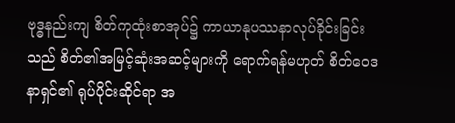ဗုဒ္ဓနည်းကျ စိတ်ကုထုံးစာအုပ်၌ ကာယာနုပဿနာလုပ်ခိုင်းခြင်းသည် စိတ်၏အမြင့်ဆုံးအဆင့်များကို ရောက်ရန်မဟုတ် စိတ်ဝေဒနာရှင်၏ ရုပ်ပိုင်းဆိုင်ရာ အ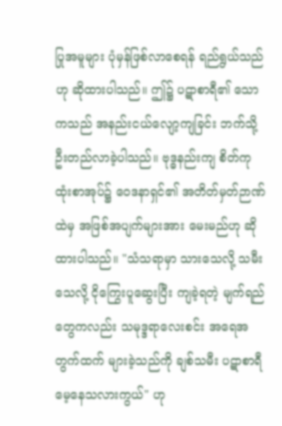ပြုအမူများ ပုံမှန်ဖြစ်လာစေရန် ရည်ရွယ်သည်ဟု ဆိုထားပါသည်။ ဤ၌ ပဋာစာရီ၏ သောကသည် အနည်းငယ်လျော့ကျခြင်း ဘက်သို့ ဦးတည်လာခဲ့ပါသည်။ ဗုဒ္ဓနည်းကျ စိတ်ကုထုံးစာအုပ်၌ ဝေဒနာရှင်၏ အတိတ်မှတ်ဉာဏ်ထဲမှ အဖြစ်အပျက်များအား မေးမည်ဟု ဆိုထားပါသည်။ "သံသရာမှာ သားသေလို့ သမီးသေလို့ ငိုကြွေးပူဆွေးပြီး ကျခဲ့ရတဲ့ မျက်ရည်တွေကလည်း သမုဒ္ဒရာလေးစင်း အရေအတွက်ထက် များခဲ့သည်ကို ချစ်သမီး ပဋာစာရီမေ့နေသလားကွယ်" ဟု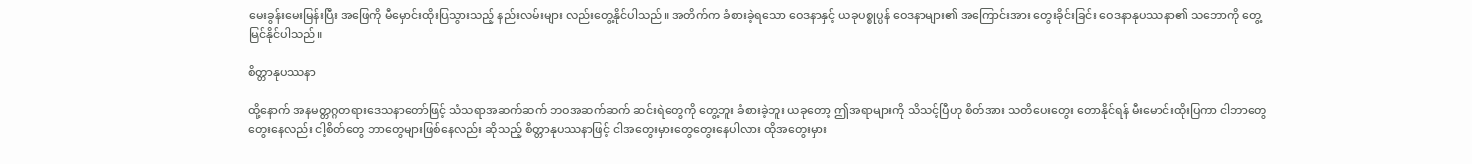မေးခွန်းမေးမြန်းပြီး အဖြေကို မီမှောင်းထိုးပြသွားသည့် နည်းလမ်းများ လည်းတွေ့နိုင်ပါသည်။ အတိက်က ခံစားခဲ့ရသော ဝေဒနာနှင့် ယခုပစ္စုပ္ပန် ဝေဒနာများ၏ အကြောင်းအား တွေးခိုင်းခြင်း ဝေဒနာနုပဿနာ၏ သဘောကို တွေ့မြင်နိုင်ပါသည်။

စိတ္တာနုပဿနာ

ထို့နောက် အနမတ္တဂ္ဂတရား‌ဒေသနာတော်ဖြင့် သံသရာအဆက်ဆက် ဘဝအဆက်ဆက် ဆင်းရဲတွေကို တွေ့ဘူး ခံစားခဲ့ဘူး ယခုတော့ ဤအရာများကို သိသင့်ပြီဟု စိတ်အား သတိပေးတွေး တောနိုင်ရန် မီးမောင်းထိုးပြကာ ငါဘာတွေတွေးနေလည်း ငါ့စိတ်တွေ ဘာတွေများဖြစ်နေလည်း ဆိုသည့် စိတ္တာနုပဿနာဖြင့် ငါအတွေးမှားတွေတွေးနေပါလား ထိုအတွေးမှား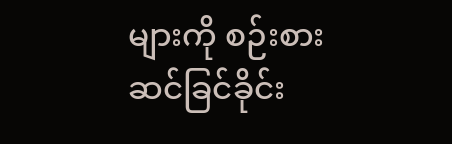များကို စဉ်းစားဆင်ခြင်ခိုင်း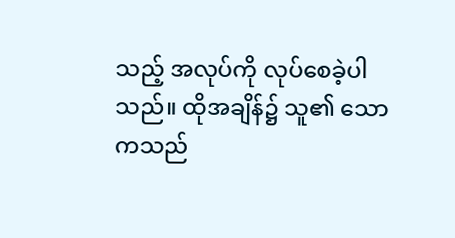သည့် အလုပ်ကို လုပ်စေခဲ့ပါသည်။ ထိုအချိန်၌ သူ၏ သောကသည်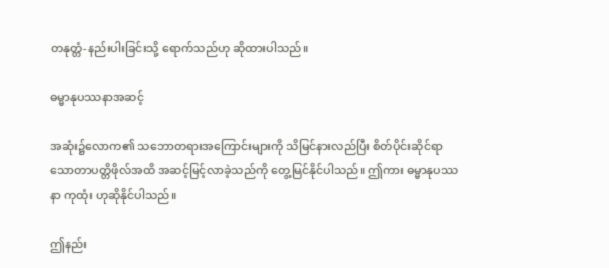တနုတ္တံ-နည်းပါးခြင်းသို့ ရောက်သည်ဟု ဆိုထားပါသည်။

ဓမ္မာနုပဿနာအဆင့်

အဆုံး၌လောက၏ သဘောတရားအကြောင်းများကို သိမြင်နားလည်ပြီး စိတ်ပိုင်းဆိုင်ရာ သောတာပတ္တိဖိုလ်အထိ အဆင့်မြင့်လာခဲ့သည်ကို တွေ့မြင်နိုင်ပါသည်။ ဤကား ဓမ္မာနုပဿနာ ကုထုံး ဟုဆိုနိုင်ပါသည်။

ဤနည်း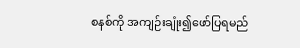စနစ်ကို အကျဉ်းချုံး၍ဖော်ပြရမည်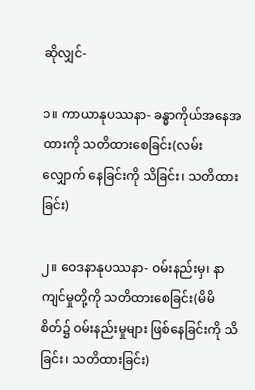ဆိုလျှင်-

၁။ ကာယာနုပဿနာ- ခန္ဓာကိုယ်အနေအထားကို သတိထားစေခြင်း(လမ်းလျှောက် နေခြင်းကို သိခြင်း၊ သတိထားခြင်း)

၂။ ဝေဒနာနုပဿနာ- ဝမ်းနည်းမှ၊ နာကျင်မှုတို့ကို သတိထားစေခြင်း(မိမိစိတ်၌ ဝမ်းနည်းမှုများ ဖြစ်နေခြင်းကို သိခြင်း၊ သတိထားခြင်း)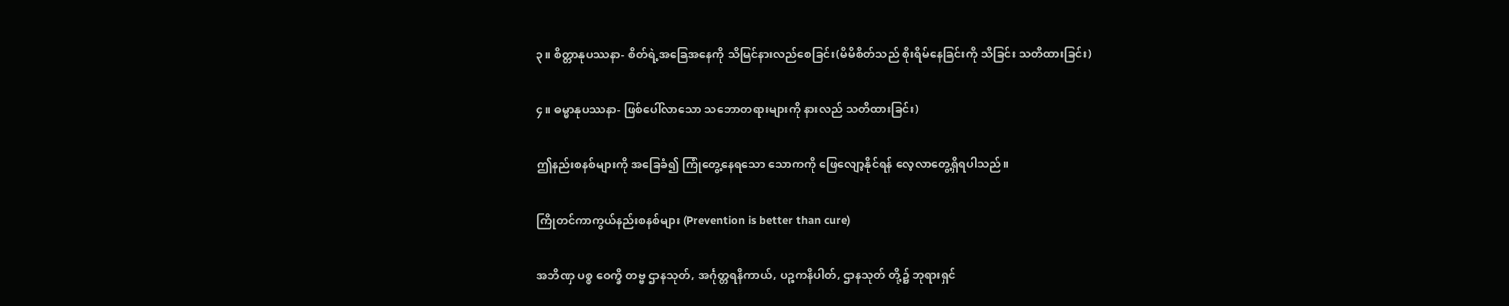၃။ စိတ္တာနုပဿနာ- စိတ်ရဲ့အခြေအနေကို သိမြင်နားလည်စေခြင်း(မိမိစိတ်သည် စိုးရိမ်နေခြင်းကို သိခြင်း သတိထားခြင်း)

၄။ ဓမ္မာနုပဿနာ- ဖြစ်ပေါ်လာသော သဘောတရားများကို နားလည် သတိထားခြင်း)

ဤနည်းစနစ်များကို အခြေခံ၍ ကြုံတွေ့နေရသော သောကကို ဖြေလျော့နိုင်ရန် လေ့လာတွေ့ရှိရပါသည်။

ကြိုတင်ကာကွယ်နည်းစနစ်များ (Prevention is better than cure)

အဘိဏှ ပစ္စ ဝေက္ခိ တဗ္ဗ ဌာနသုတ်, အင်္ဂုတ္တရနိကာယ်, ပဉ္စကနိပါတ်, ဌာနသုတ် တို့၌ ဘုရားရှင်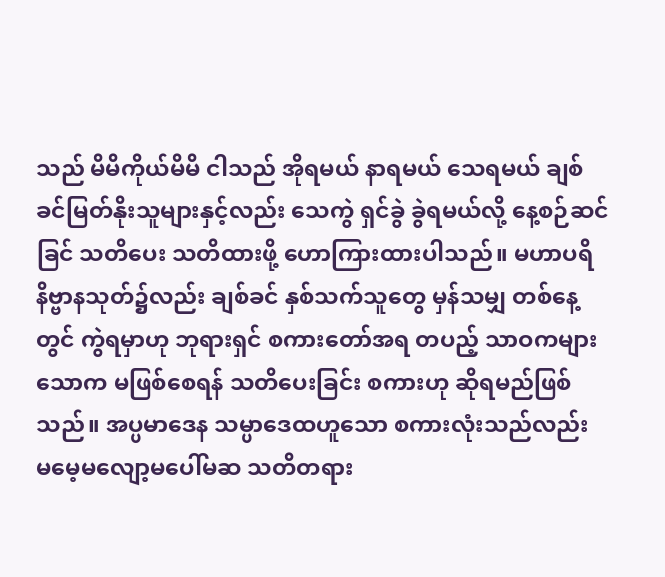သည် မိမိကိုယ်မိမိ ငါသည် အိုရမယ် နာရမယ် သေရမယ် ချစ်ခင်မြတ်နိုးသူများနှင့်လည်း သေကွဲ ရှင်ခွဲ ခွဲရမယ်လို့ နေ့စဉ်ဆင်ခြင် သတိပေး သတိထားဖို့ ဟောကြားထားပါသည်။ မဟာပရိနိဗ္ဗာနသုတ်၌လည်း ချစ်ခင် နှစ်သက်သူတွေ မှန်သမျှ တစ်နေ့တွင် ကွဲရမှာဟု ဘုရားရှင် စကားတော်အရ တပည့် သာဝကများ သောက မဖြစ်စေရန် သတိပေးခြင်း စကားဟု ဆိုရမည်ဖြစ်သည်။ အပ္ပမာဒေန သမ္ပာဒေထဟူသော စကားလုံးသည်လည်း မမေ့မလျော့မပေါ်မဆ သတိတရား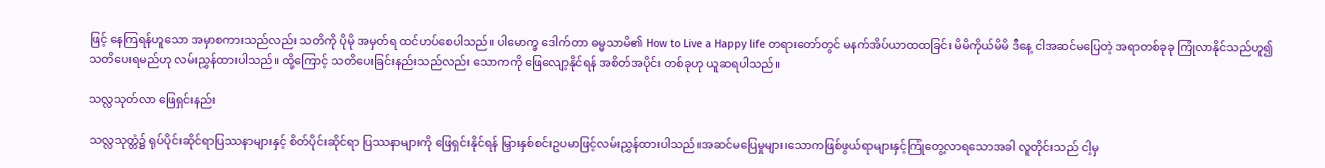ဖြင့် နေကြရန်ဟူသော အမှာစကားသည်လည်း သတိကို ပိုမို အမှတ်ရ ထင်ဟပ်စေပါသည်။ ပါမောက္ခ ဒေါက်တာ ဓမ္မသာမိ၏ How to Live a Happy life တရားတော်တွင် မနက်အိပ်ယာထထခြင်း မိမိကိုယ်မိမိ ဒီနေ့ ငါအဆင်မပြေတဲ့ အရာတစ်ခုခု ကြုံလာနိုင်သည်ဟူ၍ သတိပေးရမည်ဟု လမ်းညွှန်ထားပါသည်။ ထို့ကြောင့် သတိပေးခြင်းနည်းသည်လည်း သောကကို ဖြေလျော့နိုင်ရန် အစိတ်အပိုင်း တစ်ခုဟု ယူဆရပါသည်။

သလ္လသုတ်လာ ဖြေရှင်းနည်း

သလ္လသုတ္တံ၌ ရုပ်ပိုင်းဆိုင်ရာပြဿနာများနှင့် စိတ်ပိုင်းဆိုင်ရာ ပြဿနာများကို ဖြေရှင်းနိုင်ရန် မြှားနှစ်စင်းဥပမာဖြင့်လမ်းညွှန်ထားပါသည်။အဆင်မပြေမှုများ၊သောကဖြစ်ဖွယ်ရာများနှင့်ကြုံတွေ့လာရသောအခါ လူတိုင်းသည် ငါ့မှ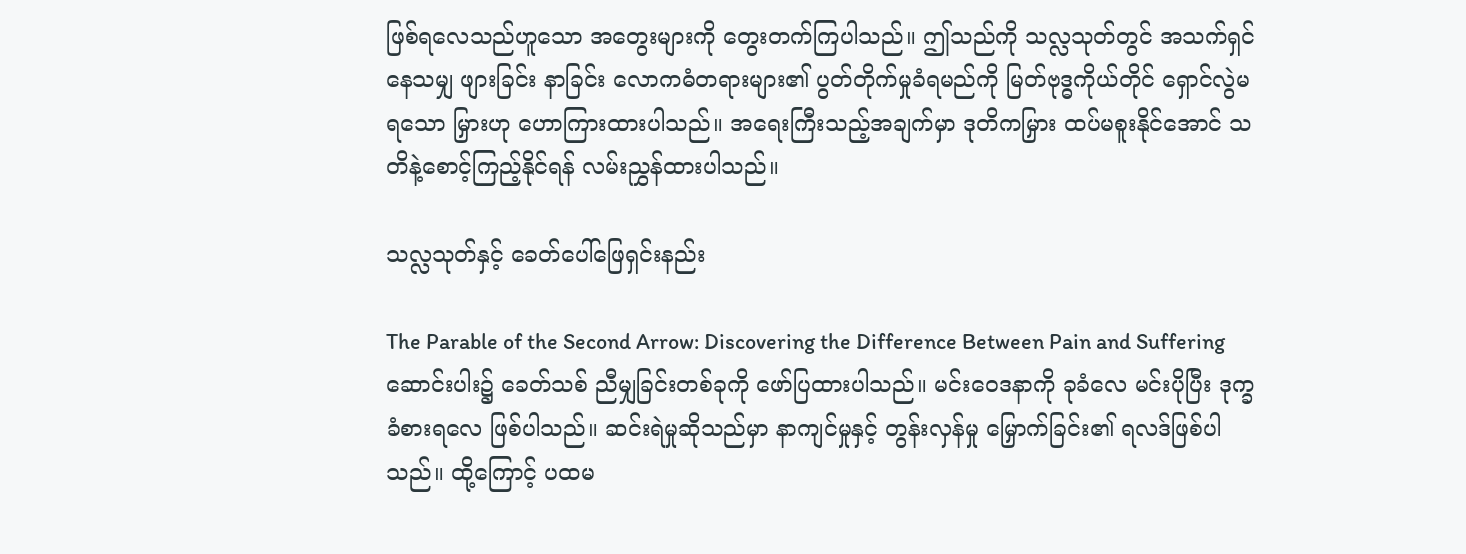ဖြစ်ရလေသည်ဟူသော အတွေးများကို တွေးတက်ကြပါသည်။ ဤသည်ကို သလ္လသုတ်တွင် အသက်ရှင်နေသမျှ ဖျားခြင်း နာခြင်း လောကဓံတရားများ၏ ပွတ်တိုက်မှုခံရမည်ကို မြတ်ဗုဒ္ဓကိုယ်တိုင် ရှောင်လွဲမရသော မြှားဟု ဟောကြားထားပါသည်။ အရေးကြီးသည့်အချက်မှာ ဒုတိကမြှား ထပ်မစူးနိုင်အောင် သတိနဲ့စောင့်ကြည့်နိုင်ရန် လမ်းညွှန်ထားပါသည်။

သလ္လသုတ်နှင့် ခေတ်ပေါ်ဖြေရှင်းနည်း

The Parable of the Second Arrow: Discovering the Difference Between Pain and Suffering ဆောင်းပါး၌ ခေတ်သစ် ညီမျှခြင်းတစ်ခုကို ဖော်ပြထားပါသည်။ မင်းဝေဒနာကို ခုခံလေ မင်းပိုပြီး ဒုက္ခခံစားရလေ ဖြစ်ပါသည်။ ဆင်းရဲမှုဆိုသည်မှာ နာကျင်မှုနှင့် တွန်းလှန်မှု မြှောက်ခြင်း၏ ရလဒ်ဖြစ်ပါသည်။ ထို့ကြောင့် ပထမ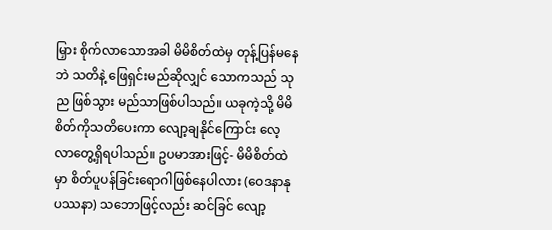မြှား စိုက်လာသောအခါ မိမိစိတ်ထဲမှ တုန့်ပြန်မနေဘဲ သတိနဲ့ ဖြေရှင်းမည်ဆိုလျှင် သောကသည် သုည ဖြစ်သွား မည်သာဖြစ်ပါသည်။ ယခုကဲ့သို့ မိမိစိတ်ကိုသတိပေးကာ လျော့ချနိုင်ကြောင်း လေ့လာတွေ့ရှိရပါသည်။ ဥပမာအားဖြင့်- မိမိစိတ်ထဲမှာ စိတ်ပူပန်ခြင်းရောဂါဖြစ်နေပါလား (ဝေဒနာနုပဿနာ) သဘောဖြင့်လည်း ဆင်ခြင် လျော့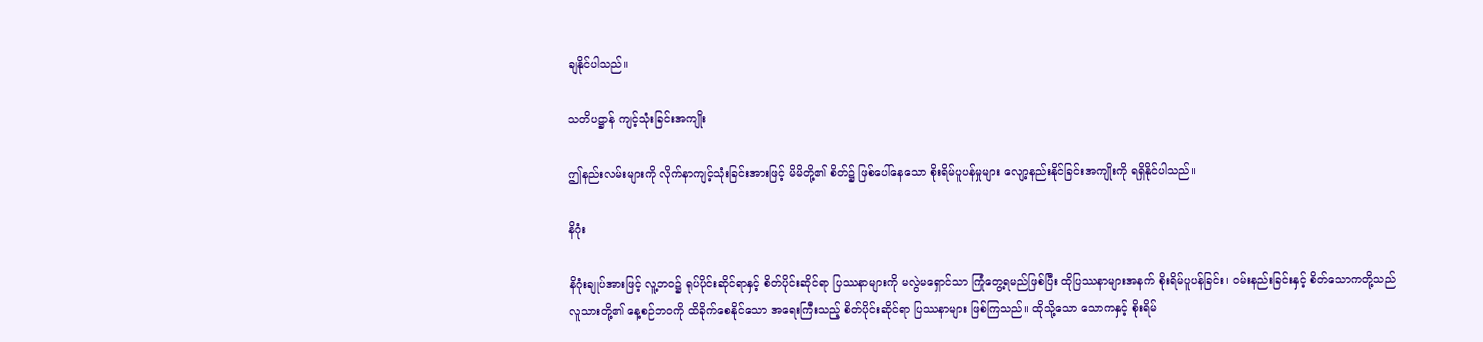ချနိုင်ပါသည်။

သတိပဋ္ဌာန် ကျင့်သုံးခြင်းအကျိုး

ဤနည်းလမ်းများကို လိုက်နာကျင့်သုံးခြင်းအားဖြင့် မိမိတို့၏ စိတ်၌ ဖြစ်ပေါ်နေသော စိုးရိမ်ပူပန်မှုများ လျော့နည်းနိုင်ခြင်းအကျိုးကို ရရှိနိုင်ပါသည်။

နိဂုံး

နိဂုံးချုပ်အားဖြင့် လူ့ဘဝ၌ ရုပ်ပိုင်းဆိုင်ရာနှင့် စိတ်ပိုင်းဆိုင်ရာ ပြဿနာများကို မလွဲမရှောင်သာ ကြုံတွေ့ရမည်ဖြစ်ပြီး ထိုပြဿနာများအနက် စိုးရိမ်ပူပန်ခြင်း၊ ဝမ်းနည်းခြင်းနှင့် စိတ်သောကတို့သည် လူသားတို့၏ နေ့စဉ်ဘဝကို ထိခိုက်စေနိုင်သော အရေးကြီးသည့် စိတ်ပိုင်းဆိုင်ရာ ပြဿနာများ ဖြစ်ကြသည်။ ထိုသို့သော သောကနှင့် စိုးရိမ်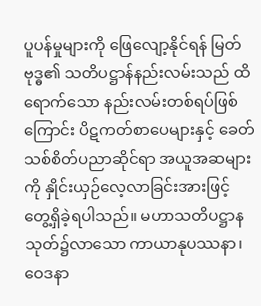ပူပန်မှုများကို ဖြေလျော့နိုင်ရန် မြတ်ဗုဒ္ဓ၏ သတိပဋ္ဌာန်နည်းလမ်းသည် ထိရောက်သော နည်းလမ်းတစ်ရပ်ဖြစ်ကြောင်း ပိဋကတ်စာပေများနှင့် ခေတ်သစ်စိတ်ပညာဆိုင်ရာ အယူအဆများကို နှိုင်းယှဉ်လေ့လာခြင်းအားဖြင့် တွေ့ရှိခဲ့ရပါသည်။ မဟာသတိပဋ္ဌာနသုတ်၌လာသော ကာယာနုပဿနာ၊ ဝေဒနာ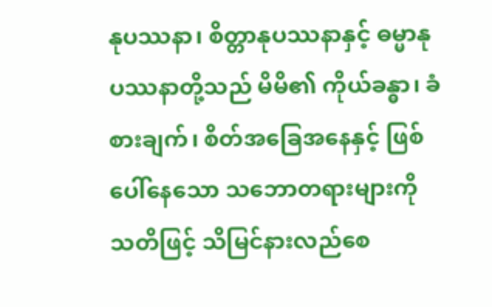နုပဿနာ၊ စိတ္တာနုပဿနာနှင့် ဓမ္မာနုပဿနာတို့သည် မိမိ၏ ကိုယ်ခန္ဓာ၊ ခံစားချက်၊ စိတ်အခြေအနေနှင့် ဖြစ်ပေါ်နေသော သဘောတရားများကို သတိဖြင့် သိမြင်နားလည်စေ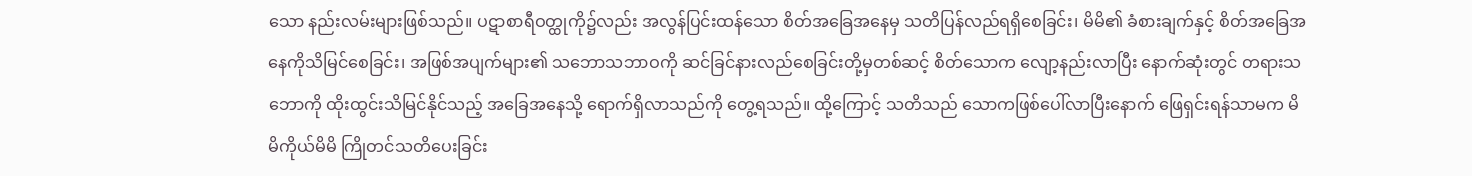သော နည်းလမ်းများဖြစ်သည်။ ပဋာစာရီဝတ္ထုကို၌လည်း အလွန်ပြင်းထန်သော စိတ်အခြေအနေမှ သတိပြန်လည်ရရှိစေခြင်း၊ မိမိ၏ ခံစားချက်နှင့် စိတ်အခြေအနေကိုသိမြင်စေခြင်း၊ အဖြစ်အပျက်များ၏ သဘောသဘာဝကို ဆင်ခြင်နားလည်စေခြင်းတို့မှတစ်ဆင့် စိတ်သောက လျော့နည်းလာပြီး နောက်ဆုံးတွင် တရားသဘောကို ထိုးထွင်းသိမြင်နိုင်သည့် အခြေအနေသို့ ရောက်ရှိလာသည်ကို တွေ့ရသည်။ ထို့ကြောင့် သတိသည် သောကဖြစ်ပေါ်လာပြီးနောက် ဖြေရှင်းရန်သာမက မိမိကိုယ်မိမိ ကြိုတင်သတိပေးခြင်း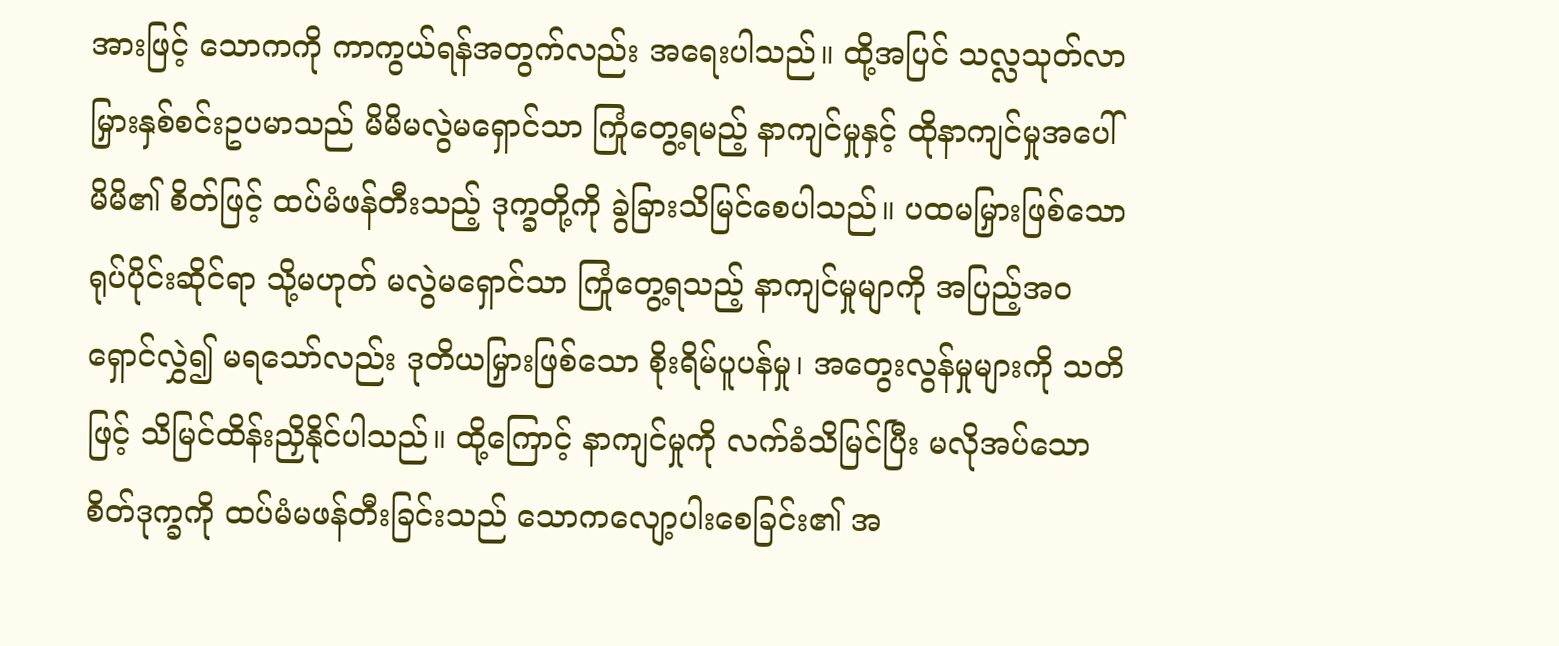အားဖြင့် သောကကို ကာကွယ်ရန်အတွက်လည်း အရေးပါသည်။ ထို့အပြင် သလ္လသုတ်လာ မြှားနှစ်စင်းဥပမာသည် မိမိမလွဲမရှောင်သာ ကြုံတွေ့ရမည့် နာကျင်မှုနှင့် ထိုနာကျင်မှုအပေါ် မိမိ၏ စိတ်ဖြင့် ထပ်မံဖန်တီးသည့် ဒုက္ခတို့ကို ခွဲခြားသိမြင်စေပါသည်။ ပထမမြှားဖြစ်သော ရုပ်ပိုင်းဆိုင်ရာ သို့မဟုတ် မလွဲမရှောင်သာ ကြုံတွေ့ရသည့် နာကျင်မှုမျာကို အပြည့်အဝရှောင်လွှဲ၍ မရသော်လည်း ဒုတိယမြှားဖြစ်သော စိုးရိမ်ပူပန်မှု၊ အတွေးလွန်မှုများကို သတိဖြင့် သိမြင်ထိန်းညှိနိုင်ပါသည်။ ထို့ကြောင့် နာကျင်မှုကို လက်ခံသိမြင်ပြီး မလိုအပ်သော စိတ်ဒုက္ခကို ထပ်မံမဖန်တီးခြင်းသည် သောကလျော့ပါးစေခြင်း၏ အ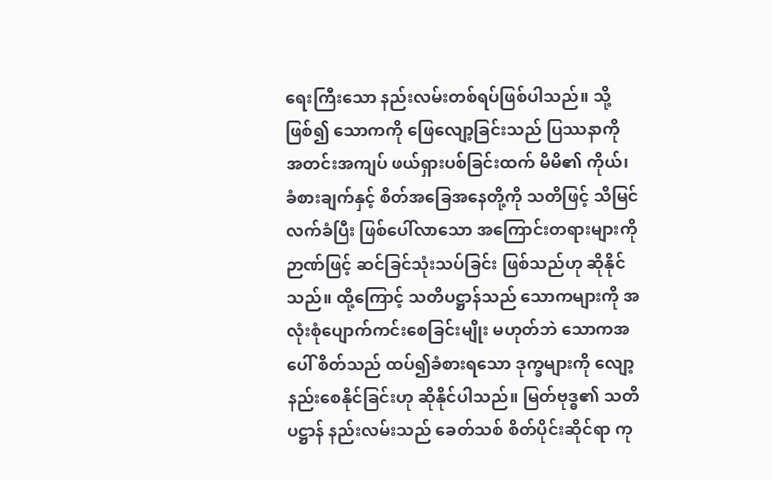ရေးကြီးသော နည်းလမ်းတစ်ရပ်ဖြစ်ပါသည်။ သို့ဖြစ်၍ သောကကို ဖြေလျော့ခြင်းသည် ပြဿနာကို အတင်းအကျပ် ဖယ်ရှားပစ်ခြင်းထက် မိမိ၏ ကိုယ်၊ ခံစားချက်နှင့် စိတ်အခြေအနေတို့ကို သတိဖြင့် သိမြင်လက်ခံပြီး ဖြစ်ပေါ်လာသော အကြောင်းတရားများကို ဉာဏ်ဖြင့် ဆင်ခြင်သုံးသပ်ခြင်း ဖြစ်သည်ဟု ဆိုနိုင်သည်။ ထို့ကြောင့် သတိပဋ္ဌာန်သည် သောကများကို အလုံးစုံပျောက်ကင်းစေခြင်းမျိုး မဟုတ်ဘဲ သောကအပေါ် စိတ်သည် ထပ်၍ခံစားရသော ဒုက္ခများကို လျော့နည်းစေနိုင်ခြင်းဟု ဆိုနိုင်ပါသည်။ မြတ်ဗုဒ္ဓ၏ သတိပဋ္ဌာန် နည်းလမ်းသည် ခေတ်သစ် စိတ်ပိုင်းဆိုင်ရာ ကု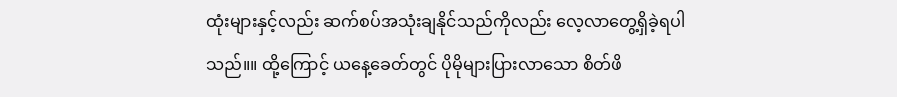ထုံးများနှင့်လည်း ဆက်စပ်အသုံးချနိုင်သည်ကိုလည်း လေ့လာတွေ့ရှိခဲ့ရပါသည်။။ ထို့ကြောင့် ယနေ့ခေတ်တွင် ပိုမိုများပြားလာသော စိတ်ဖိ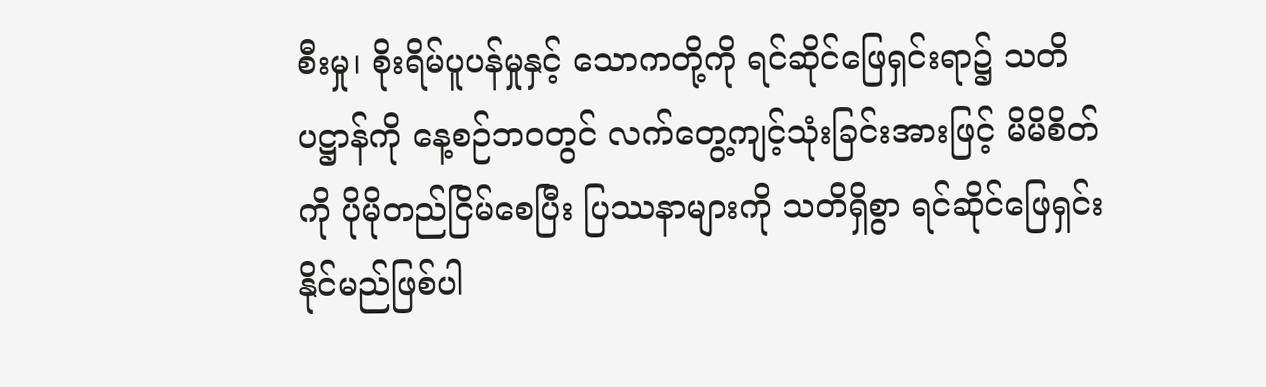စီးမှု၊ စိုးရိမ်ပူပန်မှုနှင့် သောကတို့ကို ရင်ဆိုင်ဖြေရှင်းရာ၌ သတိပဋ္ဌာန်ကို နေ့စဉ်ဘဝတွင် လက်တွေ့ကျင့်သုံးခြင်းအားဖြင့် မိမိစိတ်ကို ပိုမိုတည်ငြိမ်စေပြီး ပြဿနာများကို သတိရှိစွာ ရင်ဆိုင်ဖြေရှင်းနိုင်မည်ဖြစ်ပါ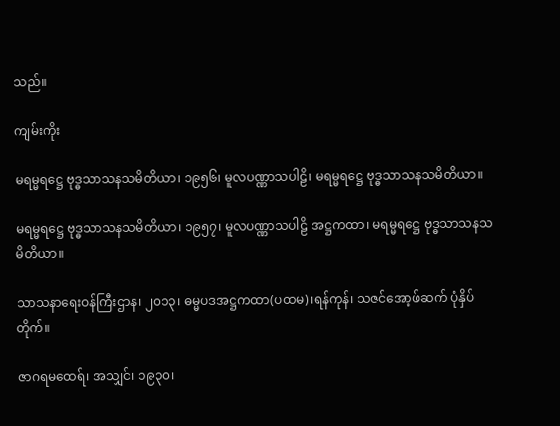သည်။

ကျမ်းကိုး

မရမ္မရဋ္ဌေ ဗုဒ္ဓသာသနသမိတိယာ၊ ၁၉၅၆၊ မူလပဏ္ဏာသပါဠိ၊ မရမ္မရဋ္ဌေ ဗုဒ္ဓသာသနသမိတိယာ။

မရမ္မရဋ္ဌေ ဗုဒ္ဓသာသနသမိတိယာ၊ ၁၉၅၇၊ မူလပဏ္ဏာသပါဠိ အဋ္ဌကထာ၊ မရမ္မရဋ္ဌေ ဗုဒ္ဓသာသနသမိတိယာ။

သာသနာရေးဝန်ကြီးဌာန၊ ၂၀၁၃၊ ဓမ္မပဒအဋ္ဌကထာ(ပထမ)၊ရန်ကုန်၊ သဇင်အော့ဖ်ဆက် ပုံနှိပ်တိုက်။

ဇာဂရမထေရ်၊ အသျှင်၊ ၁၉၃၀၊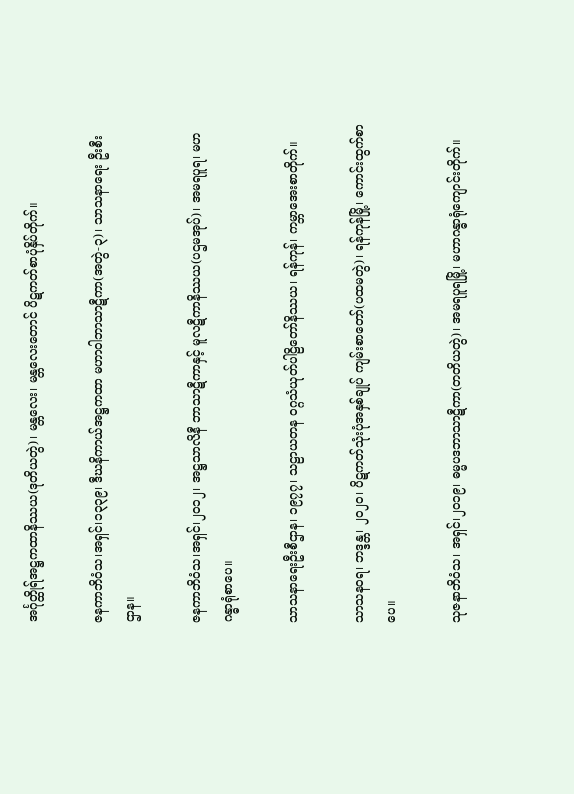အင်္ဂုတ္ထိုရ်အဋ္ဌကထာနိဿယ(ဒုတိယတွဲ)၊ မန္တလေး၊ မန္တလေးတောင် ပိဋကတ်စာပုံနှိပ်တိုက်။

ဇနကာဘိဝံသ၊အရှင်၊၁၃၃၉၊ ဒီဃနိကာယ်အဋ္ဌကထာ မဟာဝါဘာသာဋီကာ(အတွဲ-၃)၊ သာသနာရေး ဦးစီးဌာန။

ဇနကာဘိဝံသ၊အရှင်၊၂၀၁၂၊ အဋ္ဌသာလိနီ ဘာသာဋီကာနှင့် မူလဋီကာနိဿယ(ပဌမအုပ်)၊ အမရပူရ၊ မဟဂန္ဓာရုံစာပေ။

သာသနာရေးဦးစီဌာန၊ ၁၉၇၇၊ သဠာယတန ဝဂ္ဂသံယုတ်ပါဠိတော်နိဿယ၊ ရန်ကုန်၊ ကမ္ဘာအေးစာတိုက်။

သာသနဝရ၊ ဘဒ္ဒန္တ၊ ၂၀၂၀၊ ပိဋကတ်သုံးပုံအနှစ်ချုပ် ကျမ်းစာတော်(ပထမတွဲ)၊ ရန်ကုန်မြို့၊ ကောင်းထွက်စာပေ။

သုဇနာဘိဝံသ၊ အရှင်၊၂၀၁၉၊ ဓမ္မပဒဘာသာဋီကာ(တတိယတွဲ)၊ အမရပူရမြို့၊ မဟာဂန္ဓာရုံကျောင်းတိုက်။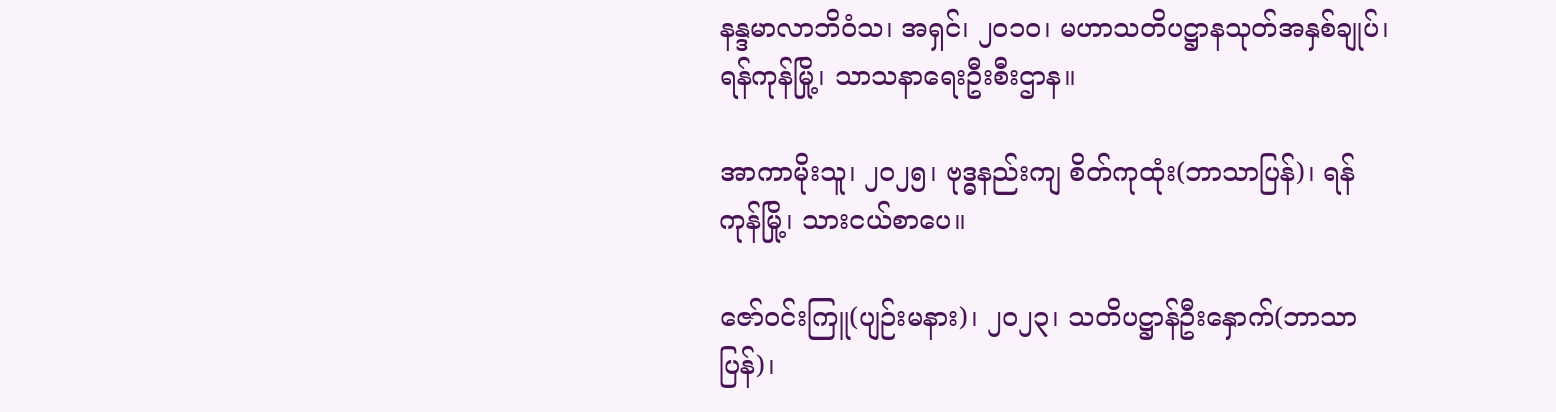နန္ဒမာလာဘိဝံသ၊ အရှင်၊ ၂၀၁၀၊ မဟာသတိပဋ္ဌာနသုတ်အနှစ်ချုပ်၊ ရန်ကုန်မြို့၊ သာသနာရေးဦးစီးဌာန။

အာကာမိုးသူ၊ ၂၀၂၅၊ ဗုဒ္ဓနည်းကျ စိတ်ကုထုံး(ဘာသာပြန်)၊ ရန်ကုန်မြို့၊ သားငယ်စာပေ။

ဇော်ဝင်းကြူ(ပျဉ်းမနား)၊ ၂၀၂၃၊ သတိပဋ္ဌာန်ဦးနှောက်(ဘာသာပြန်)၊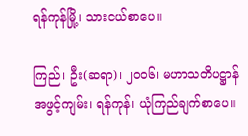ရန်ကုန်မြို့၊ သားငယ်စာပေ။

ကြည်၊ ဦး(ဆရာ)၊ ၂၀၀၆၊ မဟာသတိပဋ္ဌာန်အဖွင့်ကျမ်း၊ ရန်ကုန်၊ ယုံကြည်ချက်စာပေ။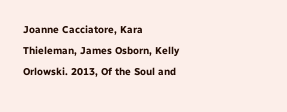Joanne Cacciatore, Kara Thieleman, James Osborn, Kelly Orlowski. 2013, Of the Soul and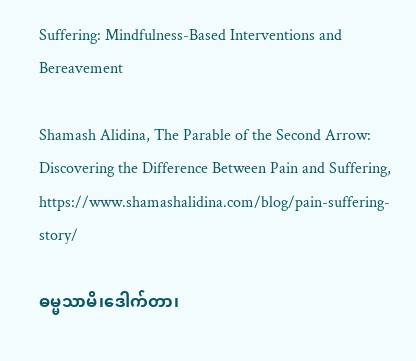Suffering: Mindfulness-Based Interventions and Bereavement

Shamash Alidina, The Parable of the Second Arrow: Discovering the Difference Between Pain and Suffering, https://www.shamashalidina.com/blog/pain-suffering-story/

ဓမ္မသာမိ၊ဒေါက်တာ၊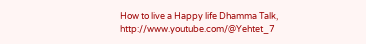How to live a Happy life Dhamma Talk, http://www.youtube.com/@Yehtet_7